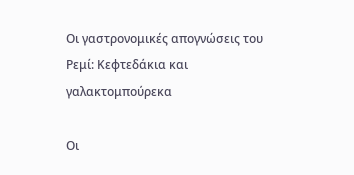Οι γαστρονομικές απογνώσεις του Ρεμί: Κεφτεδάκια και γαλακτομπούρεκα

Οι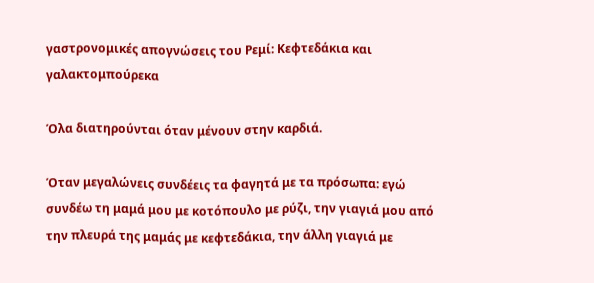γαστρονομικές απογνώσεις του Ρεμί: Κεφτεδάκια και γαλακτομπούρεκα

Όλα διατηρούνται όταν μένουν στην καρδιά.

Όταν μεγαλώνεις συνδέεις τα φαγητά με τα πρόσωπα: εγώ συνδέω τη μαμά μου με κοτόπουλο με ρύζι, την γιαγιά μου από την πλευρά της μαμάς με κεφτεδάκια, την άλλη γιαγιά με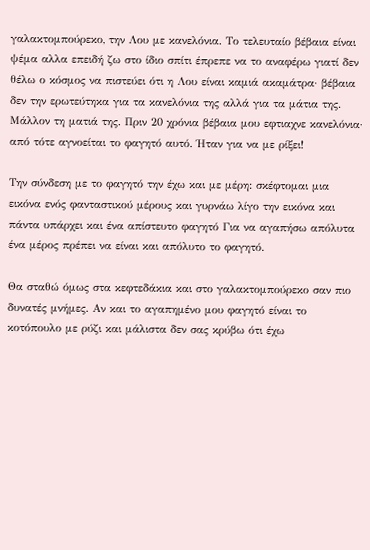γαλακτομπούρεκο, την Λου με κανελόνια. Το τελευταίο βέβαια είναι ψέμα αλλα επειδή ζω στο ίδιο σπίτι έπρεπε να το αναφέρω γιατί δεν θέλω ο κόσμος να πιστεύει ότι η Λου είναι καμιά ακαμάτρα· βέβαια δεν την ερωτεύτηκα για τα κανελόνια της αλλά για τα μάτια της. Μάλλον τη ματιά της. Πριν 20 χρόνια βέβαια μου εφτιαχνε κανελόνια· από τότε αγνοείται το φαγητό αυτό. Ήταν για να με ρίξει!

Την σύνδεση με το φαγητό την έχω και με μέρη: σκέφτομαι μια εικόνα ενός φανταστικού μέρους και γυρνάω λίγο την εικόνα και πάντα υπάρχει και ένα απίστευτο φαγητό Για να αγαπήσω απόλυτα ένα μέρος πρέπει να είναι και απόλυτο το φαγητό.

Θα σταθώ όμως στα κεφτεδάκια και στο γαλακτομπούρεκο σαν πιο δυνατές μνήμες. Αν και το αγαπημένο μου φαγητό είναι το κοτόπουλο με ρύζι και μάλιστα δεν σας κρύβω ότι έχω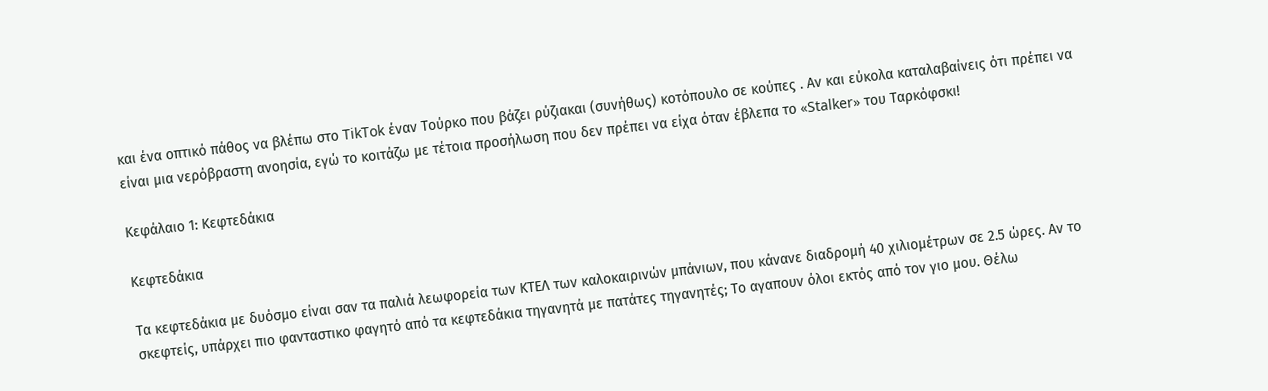και ένα οπτικό πάθος να βλέπω στο TikTok έναν Τούρκο που βάζει ρύζιακαι (συνήθως) κοτόπουλο σε κούπες . Αν και εύκολα καταλαβαίνεις ότι πρέπει να είναι μια νερόβραστη ανοησία, εγώ το κοιτάζω με τέτοια προσήλωση που δεν πρέπει να είχα όταν έβλεπα το «Stalker» του Ταρκόφσκι!

Κεφάλαιο 1: Κεφτεδάκια

Κεφτεδάκια

Τα κεφτεδάκια με δυόσμο είναι σαν τα παλιά λεωφορεία των ΚΤΕΛ των καλοκαιρινών μπάνιων, που κάνανε διαδρομή 40 χιλιομέτρων σε 2.5 ώρες. Αν το σκεφτείς, υπάρχει πιο φανταστικο φαγητό από τα κεφτεδάκια τηγανητά με πατάτες τηγανητές; Το αγαπουν όλοι εκτός από τον γιο μου. Θέλω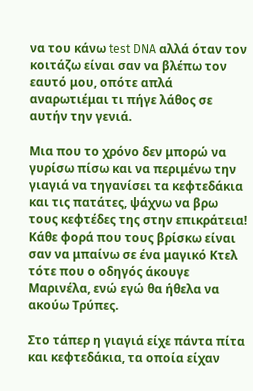να του κάνω test DNA αλλά όταν τον κοιτάζω είναι σαν να βλέπω τον εαυτό μου, οπότε απλά αναρωτιέμαι τι πήγε λάθος σε αυτήν την γενιά.

Μια που το χρόνο δεν μπορώ να γυρίσω πίσω και να περιμένω την γιαγιά να τηγανίσει τα κεφτεδάκια και τις πατάτες, ψάχνω να βρω τους κεφτέδες της στην επικράτεια! Κάθε φορά που τους βρίσκω είναι σαν να μπαίνω σε ένα μαγικό Κτελ τότε που ο οδηγός άκουγε Μαρινέλα, ενώ εγώ θα ήθελα να ακούω Τρύπες.

Στο τάπερ η γιαγιά είχε πάντα πίτα και κεφτεδάκια, τα οποία είχαν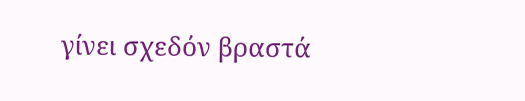γίνει σχεδόν βραστά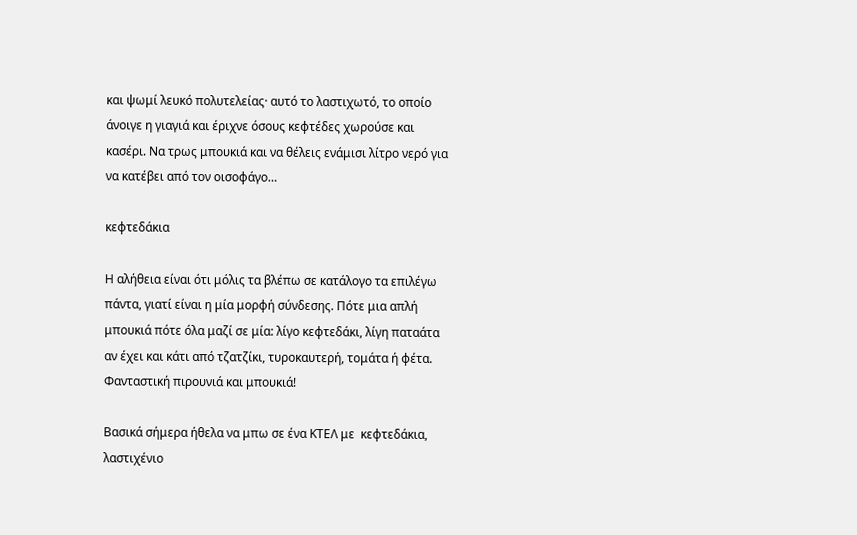και ψωμί λευκό πολυτελείας· αυτό το λαστιχωτό, το οποίο άνοιγε η γιαγιά και έριχνε όσους κεφτέδες χωρούσε και κασέρι. Να τρως μπουκιά και να θέλεις ενάμισι λίτρο νερό για να κατέβει από τον οισοφάγο…

κεφτεδάκια

Η αλήθεια είναι ότι μόλις τα βλέπω σε κατάλογο τα επιλέγω πάντα, γιατί είναι η μία μορφή σύνδεσης. Πότε μια απλή μπουκιά πότε όλα μαζί σε μία: λίγο κεφτεδάκι, λίγη παταάτα αν έχει και κάτι από τζατζίκι, τυροκαυτερή, τομάτα ή φέτα. Φανταστική πιρουνιά και μπουκιά!

Βασικά σήμερα ήθελα να μπω σε ένα ΚΤΕΛ με  κεφτεδάκια, λαστιχένιο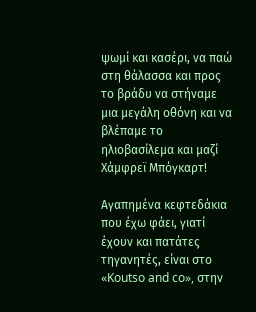ψωμί και κασέρι, να παώ στη θάλασσα και προς το βράδυ να στήναμε μια μεγάλη οθόνη και να βλέπαμε το ηλιοβασίλεμα και μαζί Χάμφρεϊ Μπόγκαρτ!

Aγαπημένα κεφτεδάκια που έχω φάει, γιατί έχουν και πατάτες τηγανητές, είναι στο «Koutso and co», στην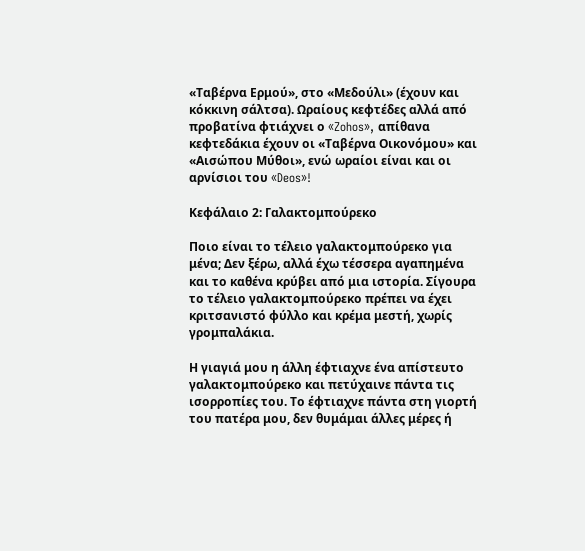«Ταβέρνα Ερμού», στο «Μεδούλι» (έχουν και κόκκινη σάλτσα). Ωραίους κεφτέδες αλλά από προβατίνα φτιάχνει ο «Zohos», απίθανα κεφτεδάκια έχουν οι «Ταβέρνα Οικονόμου» και «Αισώπου Μύθοι», ενώ ωραίοι είναι και οι αρνίσιοι του «Deos»!

Κεφάλαιο 2: Γαλακτομπούρεκο

Ποιο είναι το τέλειο γαλακτομπούρεκο για μένα; Δεν ξέρω, αλλά έχω τέσσερα αγαπημένα και το καθένα κρύβει από μια ιστορία. Σίγουρα το τέλειο γαλακτομπούρεκο πρέπει να έχει κριτσανιστό φύλλο και κρέμα μεστή, χωρίς γρομπαλάκια.

Η γιαγιά μου η άλλη έφτιαχνε ένα απίστευτο γαλακτομπούρεκο και πετύχαινε πάντα τις ισορροπίες του. Το έφτιαχνε πάντα στη γιορτή του πατέρα μου, δεν θυμάμαι άλλες μέρες ή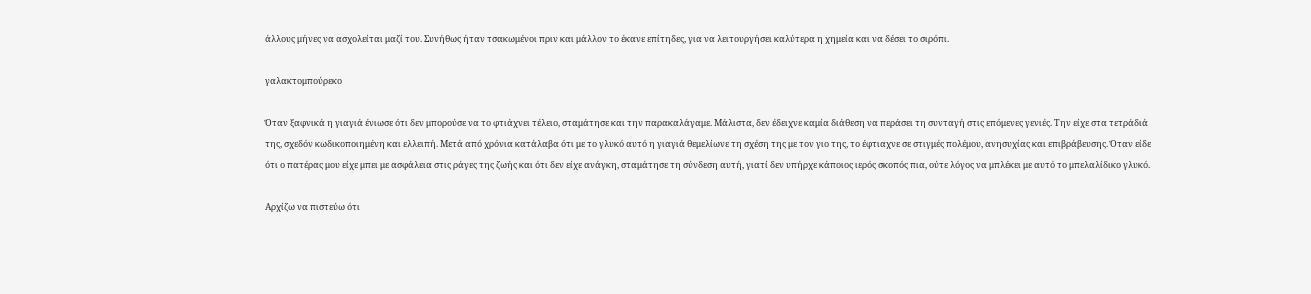άλλους μήνες να ασχολείται μαζί του. Συνήθως ήταν τσακωμένοι πριν και μάλλον το έκανε επίτηδες, για να λειτουργήσει καλύτερα η χημεία και να δέσει το σιρόπι.

γαλακτομπούρεκο

Όταν ξαφνικά η γιαγιά ένιωσε ότι δεν μπορούσε να το φτιάχνει τέλειο, σταμάτησε και την παρακαλάγαμε. Μάλιστα, δεν έδειχνε καμία διάθεση να περάσει τη συνταγή στις επόμενες γενιές. Την είχε στα τετράδιά της, σχεδόν κωδικοποιημένη και ελλειπή. Μετά από χρόνια κατάλαβα ότι με το γλυκό αυτό η γιαγιά θεμελίωνε τη σχέση της με τον γιο της, το έφτιαχνε σε στιγμές πολέμου, ανησυχίας και επιβράβευσης. Όταν είδε ότι ο πατέρας μου είχε μπει με ασφάλεια στις ράγες της ζωής και ότι δεν είχε ανάγκη, σταμάτησε τη σύνδεση αυτή, γιατί δεν υπήρχε κάποιος ιερός σκοπός πια, ούτε λόγος να μπλέκει με αυτό το μπελαλίδικο γλυκό.

Αρχίζω να πιστεύω ότι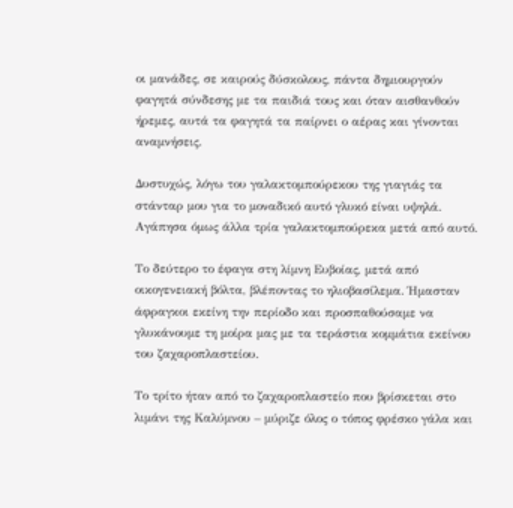οι μανάδες, σε καιρούς δύσκολους, πάντα δημιουργούν φαγητά σύνδεσης με τα παιδιά τους και όταν αισθανθούν ήρεμες, αυτά τα φαγητά τα παίρνει ο αέρας και γίνονται αναμνήσεις.

Δυστυχώς, λόγω του γαλακτομπούρεκου της γιαγιάς τα στάνταρ μου για το μοναδικό αυτό γλυκό είναι υψηλά. Αγάπησα όμως άλλα τρία γαλακτομπούρεκα μετά από αυτό.

Το δεύτερο το έφαγα στη λίμνη Ευβοίας, μετά από οικογενειακή βόλτα, βλέποντας το ηλιοβασίλεμα. Ήμασταν άφραγκοι εκείνη την περίοδο και προσπαθούσαμε να γλυκάνουμε τη μοίρα μας με τα τεράστια κομμάτια εκείνου του ζαχαροπλαστείου.

Το τρίτο ήταν από το ζαχαροπλαστείο που βρίσκεται στο λιμάνι της Καλύμνου – μύριζε όλος ο τόπος φρέσκο γάλα και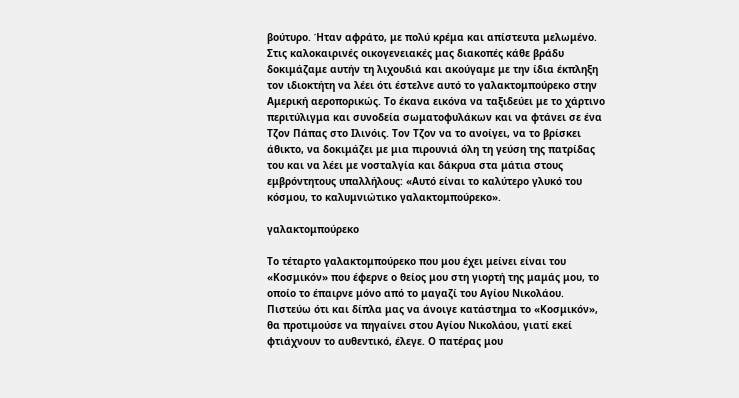βούτυρο. Ήταν αφράτο, με πολύ κρέμα και απίστευτα μελωμένο. Στις καλοκαιρινές οικογενειακές μας διακοπές κάθε βράδυ δοκιμάζαμε αυτήν τη λιχουδιά και ακούγαμε με την ίδια έκπληξη τον ιδιοκτήτη να λέει ότι έστελνε αυτό το γαλακτομπούρεκο στην Αμερική αεροπορικώς. Το έκανα εικόνα να ταξιδεύει με το χάρτινο περιτύλιγμα και συνοδεία σωματοφυλάκων και να φτάνει σε ένα Τζον Πάπας στο Ιλινόις. Τον Τζον να το ανοίγει, να το βρίσκει άθικτο, να δοκιμάζει με μια πιρουνιά όλη τη γεύση της πατρίδας του και να λέει με νοσταλγία και δάκρυα στα μάτια στους εμβρόντητους υπαλλήλους: «Αυτό είναι το καλύτερο γλυκό του κόσμου, το καλυμνιώτικο γαλακτομπούρεκο».

γαλακτομπούρεκο

Το τέταρτο γαλακτομπούρεκο που μου έχει μείνει είναι του «Κοσμικόν» που έφερνε ο θείος μου στη γιορτή της μαμάς μου, το οποίο το έπαιρνε μόνο από το μαγαζί του Αγίου Νικολάου. Πιστεύω ότι και δίπλα μας να άνοιγε κατάστημα το «Κοσμικόν», θα προτιμούσε να πηγαίνει στου Αγίου Νικολάου, γιατί εκεί φτιάχνουν το αυθεντικό, έλεγε. Ο πατέρας μου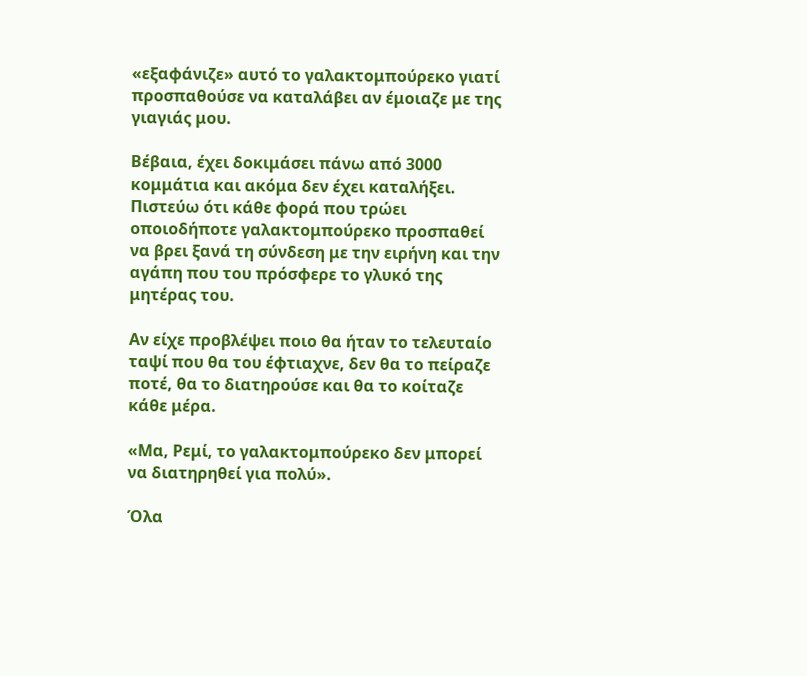«εξαφάνιζε» αυτό το γαλακτομπούρεκο γιατί προσπαθούσε να καταλάβει αν έμοιαζε με της γιαγιάς μου.

Βέβαια, έχει δοκιμάσει πάνω από 3000 κομμάτια και ακόμα δεν έχει καταλήξει. Πιστεύω ότι κάθε φορά που τρώει οποιοδήποτε γαλακτομπούρεκο προσπαθεί να βρει ξανά τη σύνδεση με την ειρήνη και την αγάπη που του πρόσφερε το γλυκό της μητέρας του.

Αν είχε προβλέψει ποιο θα ήταν το τελευταίο ταψί που θα του έφτιαχνε, δεν θα το πείραζε ποτέ, θα το διατηρούσε και θα το κοίταζε κάθε μέρα.

«Μα, Ρεμί, το γαλακτομπούρεκο δεν μπορεί να διατηρηθεί για πολύ».

Όλα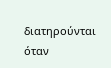διατηρούνται όταν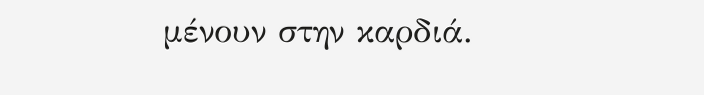μένουν στην καρδιά.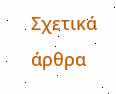Σχετικά άρθρα